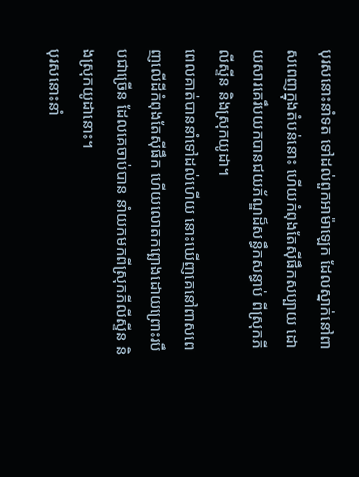បុរសនោះនាំទត ទៅដល់ពួកអាម៉ាឡេក ដែលស្នាក់នៅពាសពេញក្នុងតំបន់នោះ ហើយកំពុងតែស៊ីផឹកសប្បាយ ដោយសារគេរឹបយកបានជយភ័ណ្ឌដ៏សន្ធឹកសន្ធាប់ ពីស្រុកភីលីស្ទីន និងស្រុកយូដា។
ពេលគាត់បាននាំទៅដល់ហើយ នោះឃើញគេនៅពាសពេញលើដីកំពុងតែស៊ីផឹក ហើយលោតកព្ឆោងដោយព្រោះរបឹបជាច្រើន ដែលគេចាប់បាន នាំយកមកពីស្រុកភីលីស្ទីន និងស្រុកយូដានោះ។
បុរសនោះនាំ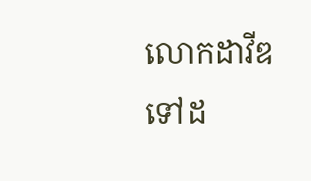លោកដាវីឌទៅដ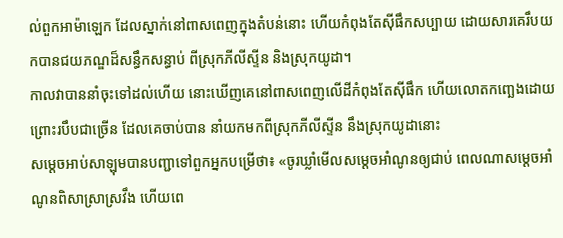ល់ពួកអាម៉ាឡេក ដែលស្នាក់នៅពាសពេញក្នុងតំបន់នោះ ហើយកំពុងតែស៊ីផឹកសប្បាយ ដោយសារគេរឹបយកបានជយភណ្ឌដ៏សន្ធឹកសន្ធាប់ ពីស្រុកភីលីស្ទីន និងស្រុកយូដា។
កាលវាបាននាំចុះទៅដល់ហើយ នោះឃើញគេនៅពាសពេញលើដីកំពុងតែស៊ីផឹក ហើយលោតកញ្ឆេងដោយព្រោះរបឹបជាច្រើន ដែលគេចាប់បាន នាំយកមកពីស្រុកភីលីស្ទីន នឹងស្រុកយូដានោះ
សម្តេចអាប់សាឡុមបានបញ្ជាទៅពួកអ្នកបម្រើថា៖ «ចូរឃ្លាំមើលសម្តេចអាំណូនឲ្យជាប់ ពេលណាសម្តេចអាំណូនពិសាស្រាស្រវឹង ហើយពេ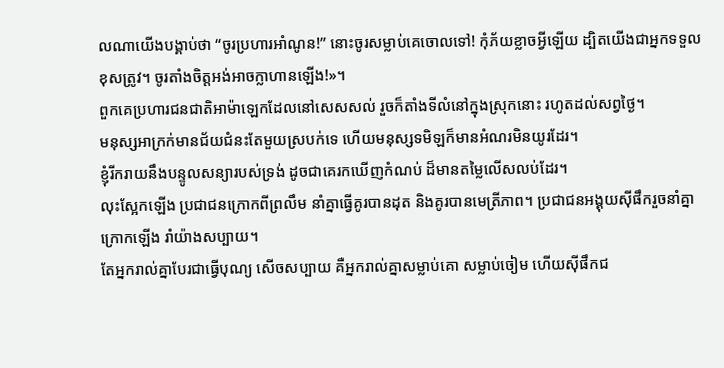លណាយើងបង្គាប់ថា “ចូរប្រហារអាំណូន!” នោះចូរសម្លាប់គេចោលទៅ! កុំភ័យខ្លាចអ្វីឡើយ ដ្បិតយើងជាអ្នកទទួលខុសត្រូវ។ ចូរតាំងចិត្តអង់អាចក្លាហានឡើង!»។
ពួកគេប្រហារជនជាតិអាម៉ាឡេកដែលនៅសេសសល់ រួចក៏តាំងទីលំនៅក្នុងស្រុកនោះ រហូតដល់សព្វថ្ងៃ។
មនុស្សអាក្រក់មានជ័យជំនះតែមួយស្របក់ទេ ហើយមនុស្សទមិឡក៏មានអំណរមិនយូរដែរ។
ខ្ញុំរីករាយនឹងបន្ទូលសន្យារបស់ទ្រង់ ដូចជាគេរកឃើញកំណប់ ដ៏មានតម្លៃលើសលប់ដែរ។
លុះស្អែកឡើង ប្រជាជនក្រោកពីព្រលឹម នាំគ្នាធ្វើគូរបានដុត និងគូរបានមេត្រីភាព។ ប្រជាជនអង្គុយស៊ីផឹករួចនាំគ្នាក្រោកឡើង រាំយ៉ាងសប្បាយ។
តែអ្នករាល់គ្នាបែរជាធ្វើបុណ្យ សើចសប្បាយ គឺអ្នករាល់គ្នាសម្លាប់គោ សម្លាប់ចៀម ហើយស៊ីផឹកជ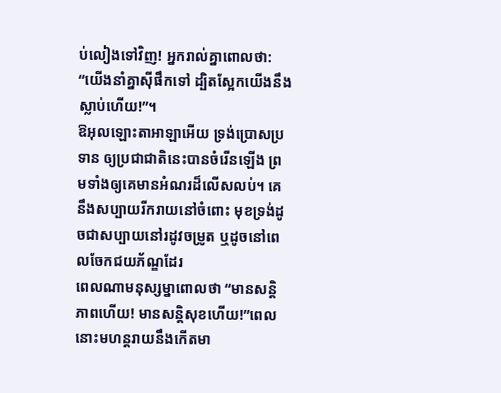ប់លៀងទៅវិញ! អ្នករាល់គ្នាពោលថា: “យើងនាំគ្នាស៊ីផឹកទៅ ដ្បិតស្អែកយើងនឹងស្លាប់ហើយ!”។
ឱអុលឡោះតាអាឡាអើយ ទ្រង់ប្រោសប្រទាន ឲ្យប្រជាជាតិនេះបានចំរើនឡើង ព្រមទាំងឲ្យគេមានអំណរដ៏លើសលប់។ គេនឹងសប្បាយរីករាយនៅចំពោះ មុខទ្រង់ដូចជាសប្បាយនៅរដូវចម្រូត ឬដូចនៅពេលចែកជយភ័ណ្ឌដែរ
ពេលណាមនុស្សម្នាពោលថា “មានសន្ដិភាពហើយ! មានសន្ដិសុខហើយ!”ពេលនោះមហន្តរាយនឹងកើតមា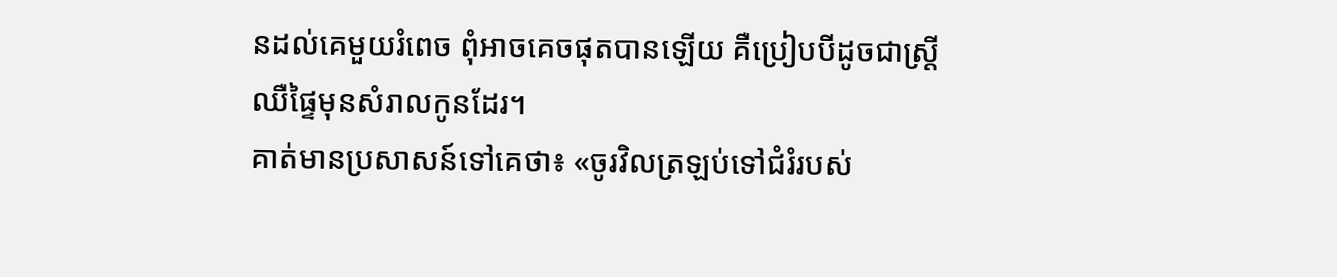នដល់គេមួយរំពេច ពុំអាចគេចផុតបានឡើយ គឺប្រៀបបីដូចជាស្ដ្រីឈឺផ្ទៃមុនសំរាលកូនដែរ។
គាត់មានប្រសាសន៍ទៅគេថា៖ «ចូរវិលត្រឡប់ទៅជំរំរបស់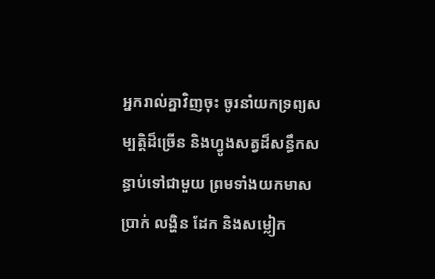អ្នករាល់គ្នាវិញចុះ ចូរនាំយកទ្រព្យសម្បត្តិដ៏ច្រើន និងហ្វូងសត្វដ៏សន្ធឹកសន្ធាប់ទៅជាមួយ ព្រមទាំងយកមាស ប្រាក់ លង្ហិន ដែក និងសម្លៀក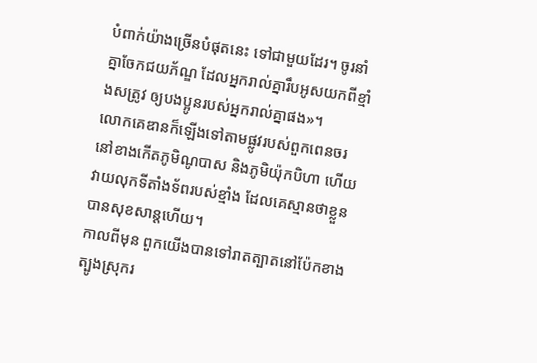បំពាក់យ៉ាងច្រើនបំផុតនេះ ទៅជាមួយដែរ។ ចូរនាំគ្នាចែកជយភ័ណ្ឌ ដែលអ្នករាល់គ្នារឹបអូសយកពីខ្មាំងសត្រូវ ឲ្យបងប្អូនរបស់អ្នករាល់គ្នាផង»។
លោកគេឌានក៏ឡើងទៅតាមផ្លូវរបស់ពួកពេនចរ នៅខាងកើតភូមិណូបាស និងភូមិយ៉ុកបិហា ហើយវាយលុកទីតាំងទ័ពរបស់ខ្មាំង ដែលគេស្មានថាខ្លួនបានសុខសាន្តហើយ។
កាលពីមុន ពួកយើងបានទៅរាតត្បាតនៅប៉ែកខាងត្បូងស្រុករ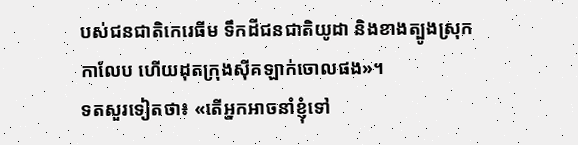បស់ជនជាតិកេរេធីម ទឹកដីជនជាតិយូដា និងខាងត្បូងស្រុកកាលែប ហើយដុតក្រុងស៊ីគឡាក់ចោលផង»។
ទតសួរទៀតថា៖ «តើអ្នកអាចនាំខ្ញុំទៅ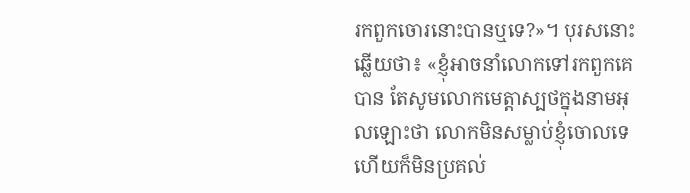រកពួកចោរនោះបានឬទេ?»។ បុរសនោះឆ្លើយថា៖ «ខ្ញុំអាចនាំលោកទៅរកពួកគេបាន តែសូមលោកមេត្តាស្បថក្នុងនាមអុលឡោះថា លោកមិនសម្លាប់ខ្ញុំចោលទេ ហើយក៏មិនប្រគល់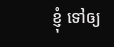ខ្ញុំ ទៅឲ្យ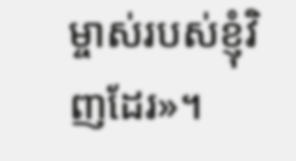ម្ចាស់របស់ខ្ញុំវិញដែរ»។